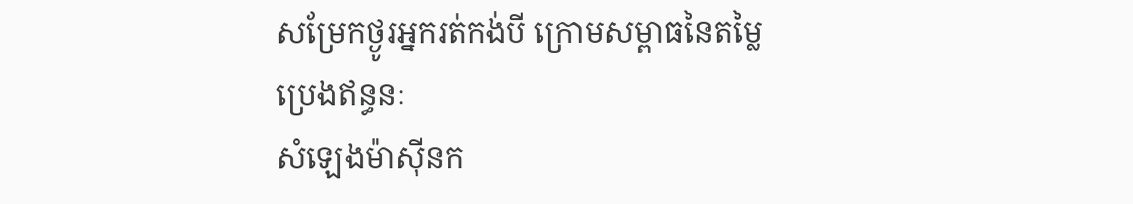សម្រែកថ្ងូរអ្នករត់កង់បី ក្រោមសម្ពាធនៃតម្លៃប្រេងឥន្ធនៈ
សំឡេងម៉ាស៊ីនក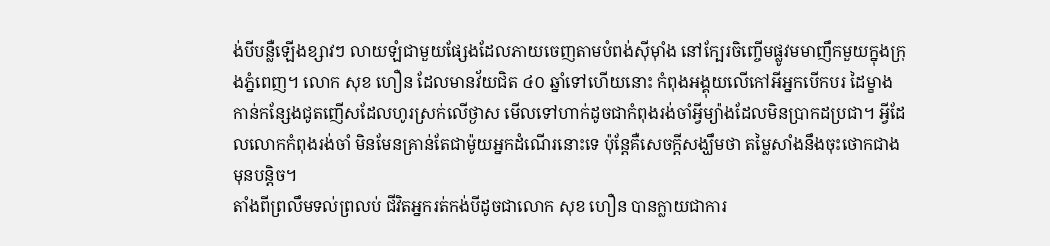ង់បីបន្លឺឡើងខ្សាវៗ លាយឡំជាមួយផ្សែងដែលភាយចេញតាមបំពង់ស៊ីម៉ាំង នៅក្បែរចិញ្ចើមផ្លូវមមាញឹកមួយក្នុងក្រុងភ្នំពេញ។ លោក សុខ ហឿន ដែលមានវ័យជិត ៤០ ឆ្នាំទៅហើយនោះ កំពុងអង្គុយលើកៅអីអ្នកបើកបរ ដៃម្ខាងកាន់កន្សែងជូតញើសដែលហូរស្រក់លើថ្ងាស មើលទៅហាក់ដូចជាកំពុងរង់ចាំអ្វីម្យ៉ាងដែលមិនប្រាកដប្រជា។ អ្វីដែលលោកកំពុងរង់ចាំ មិនមែនគ្រាន់តែជាម៉ូយអ្នកដំណើរនោះទេ ប៉ុន្តែគឺសេចក្តីសង្ឃឹមថា តម្លៃសាំងនឹងចុះថោកជាងមុនបន្តិច។
តាំងពីព្រលឹមទល់ព្រលប់ ជីវិតអ្នករត់កង់បីដូចជាលោក សុខ ហឿន បានក្លាយជាការ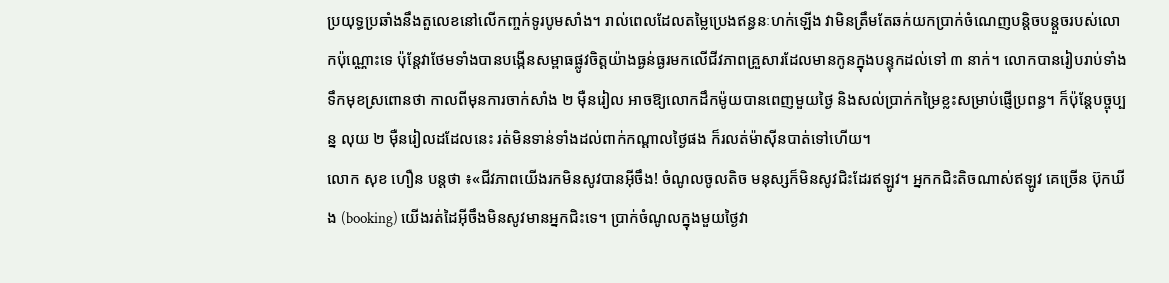ប្រយុទ្ធប្រឆាំងនឹងតួលេខនៅលើកញ្ចក់ទូរបូមសាំង។ រាល់ពេលដែលតម្លៃប្រេងឥន្ធនៈហក់ឡើង វាមិនត្រឹមតែឆក់យកប្រាក់ចំណេញបន្តិចបន្តួចរបស់លោកប៉ុណ្ណោះទេ ប៉ុន្តែវាថែមទាំងបានបង្កើនសម្ពាធផ្លូវចិត្តយ៉ាងធ្ងន់ធ្ងរមកលើជីវភាពគ្រួសារដែលមានកូនក្នុងបន្ទុកដល់ទៅ ៣ នាក់។ លោកបានរៀបរាប់ទាំងទឹកមុខស្រពោនថា កាលពីមុនការចាក់សាំង ២ ម៉ឺនរៀល អាចឱ្យលោកដឹកម៉ូយបានពេញមួយថ្ងៃ និងសល់ប្រាក់កម្រៃខ្លះសម្រាប់ផ្ញើប្រពន្ធ។ ក៏ប៉ុន្តែបច្ចុប្បន្ន លុយ ២ ម៉ឺនរៀលដដែលនេះ រត់មិនទាន់ទាំងដល់ពាក់កណ្តាលថ្ងៃផង ក៏រលត់ម៉ាស៊ីនបាត់ទៅហើយ។
លោក សុខ ហឿន បន្តថា ៖«ជីវភាពយើងរកមិនសូវបានអ៊ីចឹង! ចំណូលចូលតិច មនុស្សក៏មិនសូវជិះដែរឥឡូវ។ អ្នកកជិះតិចណាស់ឥឡូវ គេច្រើន ប៊ុកឃីង (booking) យើងរត់ដៃអ៊ីចឹងមិនសូវមានអ្នកជិះទេ។ ប្រាក់ចំណូលក្នុងមួយថ្ងៃវា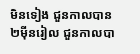មិនទៀង ជួនកាលបាន២ម៉ីនរៀល ជួនកាលបា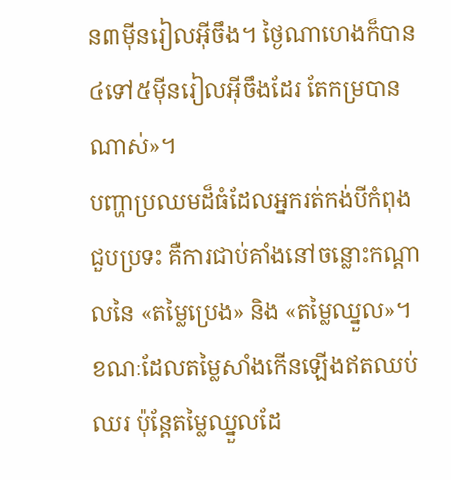ន៣ម៉ីនរៀលអ៊ីចឹង។ ថ្ងៃណាហេងក៏បាន៤ទៅ៥ម៉ីនរៀលអ៊ីចឹងដែរ តែកម្របានណាស់»។
បញ្ហាប្រឈមដ៏ធំដែលអ្នករត់កង់បីកំពុងជួបប្រទះ គឺការជាប់គាំងនៅចន្លោះកណ្តាលនៃ «តម្លៃប្រេង» និង «តម្លៃឈ្នួល»។ ខណៈដែលតម្លៃសាំងកើនឡើងឥតឈប់ឈរ ប៉ុន្តែតម្លៃឈ្នួលដែ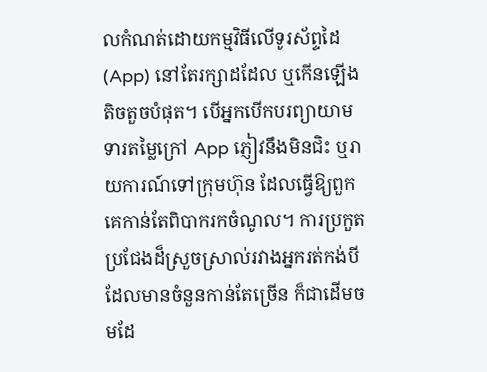លកំណត់ដោយកម្មវិធីលើទូរស័ព្ទដៃ (App) នៅតែរក្សាដដែល ឬកើនឡើងតិចតួចបំផុត។ បើអ្នកបើកបរព្យាយាមទារតម្លៃក្រៅ App ភ្ញៀវនឹងមិនជិះ ឬរាយការណ៍ទៅក្រុមហ៊ុន ដែលធ្វើឱ្យពួកគេកាន់តែពិបាករកចំណូល។ ការប្រកួតប្រជែងដ៏ស្រួចស្រាល់រវាងអ្នករត់កង់បីដែលមានចំនួនកាន់តែច្រើន ក៏ជាដើមចមដែ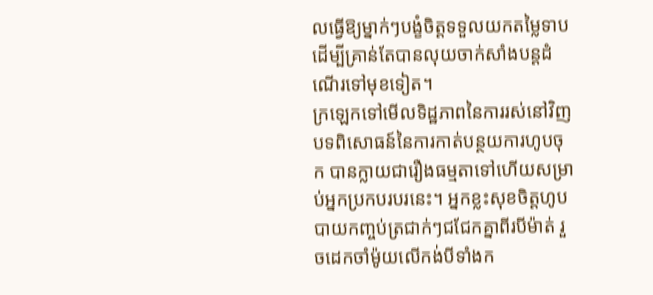លធ្វើឱ្យម្នាក់ៗបង្ខំចិត្តទទួលយកតម្លៃទាប ដើម្បីគ្រាន់តែបានលុយចាក់សាំងបន្តដំណើរទៅមុខទៀត។
ក្រឡេកទៅមើលទិដ្ឋភាពនៃការរស់នៅវិញ បទពិសោធន៍នៃការកាត់បន្ថយការហូបចុក បានក្លាយជារឿងធម្មតាទៅហើយសម្រាប់អ្នកប្រកបរបរនេះ។ អ្នកខ្លះសុខចិត្តហូបបាយកញ្ចប់ត្រជាក់ៗជជែកគ្នាពីរបីម៉ាត់ រួចដេកចាំម៉ូយលើកង់បីទាំងក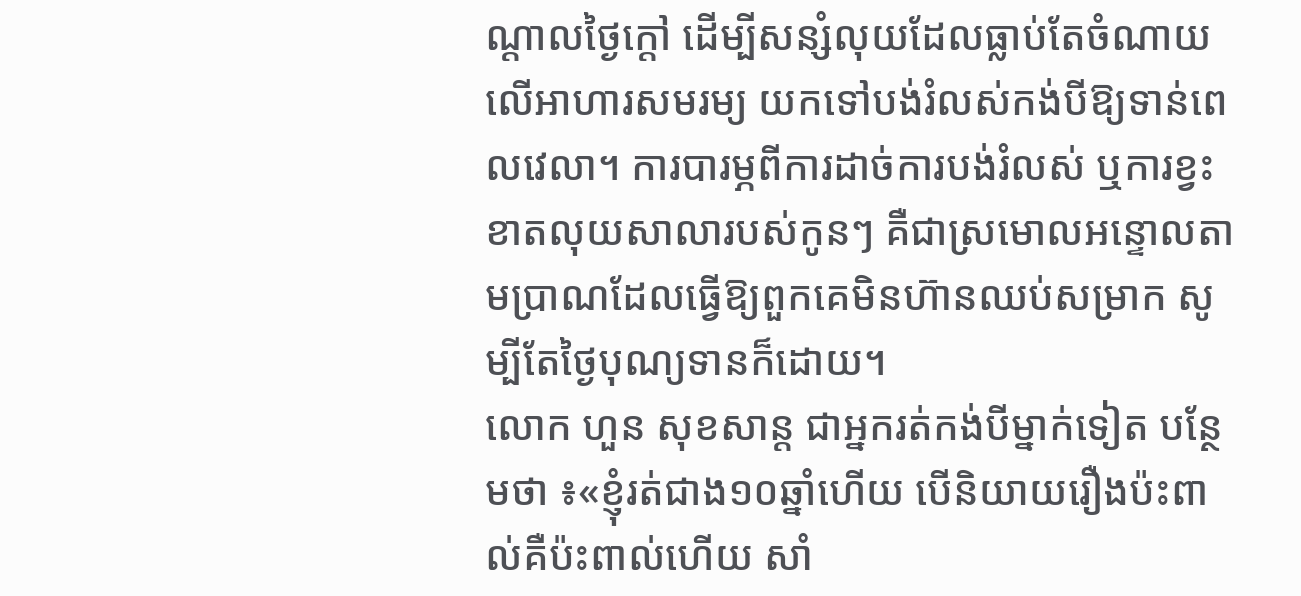ណ្តាលថ្ងៃក្តៅ ដើម្បីសន្សំលុយដែលធ្លាប់តែចំណាយលើអាហារសមរម្យ យកទៅបង់រំលស់កង់បីឱ្យទាន់ពេលវេលា។ ការបារម្ភពីការដាច់ការបង់រំលស់ ឬការខ្វះខាតលុយសាលារបស់កូនៗ គឺជាស្រមោលអន្ទោលតាមប្រាណដែលធ្វើឱ្យពួកគេមិនហ៊ានឈប់សម្រាក សូម្បីតែថ្ងៃបុណ្យទានក៏ដោយ។
លោក ហួន សុខសាន្ត ជាអ្នករត់កង់បីម្នាក់ទៀត បន្ថែមថា ៖«ខ្ញុំរត់ជាង១០ឆ្នាំហើយ បើនិយាយរឿងប៉ះពាល់គឺប៉ះពាល់ហើយ សាំ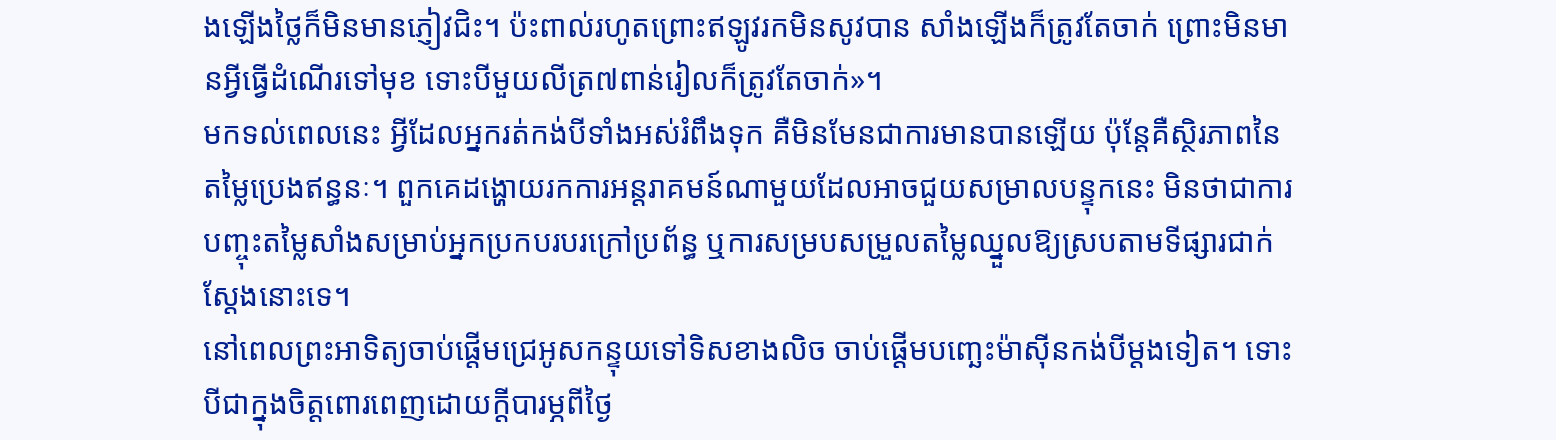ងឡើងថ្លៃក៏មិនមានភ្ញៀវជិះ។ ប៉ះពាល់រហូតព្រោះឥឡូវរកមិនសូវបាន សាំងឡើងក៏ត្រូវតែចាក់ ព្រោះមិនមានអ្វីធ្វើដំណើរទៅមុខ ទោះបីមួយលីត្រ៧ពាន់រៀលក៏ត្រូវតែចាក់»។
មកទល់ពេលនេះ អ្វីដែលអ្នករត់កង់បីទាំងអស់រំពឹងទុក គឺមិនមែនជាការមានបានឡើយ ប៉ុន្តែគឺស្ថិរភាពនៃតម្លៃប្រេងឥន្ធនៈ។ ពួកគេដង្ហោយរកការអន្តរាគមន៍ណាមួយដែលអាចជួយសម្រាលបន្ទុកនេះ មិនថាជាការបញ្ចុះតម្លៃសាំងសម្រាប់អ្នកប្រកបរបរក្រៅប្រព័ន្ធ ឬការសម្របសម្រួលតម្លៃឈ្នួលឱ្យស្របតាមទីផ្សារជាក់ស្តែងនោះទេ។
នៅពេលព្រះអាទិត្យចាប់ផ្តើមជ្រេអូសកន្ទុយទៅទិសខាងលិច ចាប់ផ្តើមបញ្ឆេះម៉ាស៊ីនកង់បីម្តងទៀត។ ទោះបីជាក្នុងចិត្តពោរពេញដោយក្តីបារម្ភពីថ្ងៃ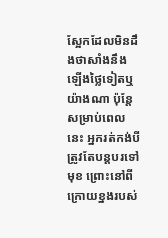ស្អែកដែលមិនដឹងថាសាំងនឹងឡើងថ្លៃទៀតឬយ៉ាងណា ប៉ុន្តែសម្រាប់ពេលនេះ អ្នករត់កង់បីត្រូវតែបន្តបរទៅមុខ ព្រោះនៅពីក្រោយខ្នងរបស់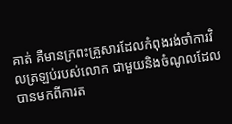គាត់ គឺមានក្រពះគ្រួសារដែលកំពុងរង់ចាំការវិលត្រឡប់របស់លោក ជាមួយនិងចំណូលដែលបានមកពីការត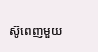ស៊ូពេញមួយ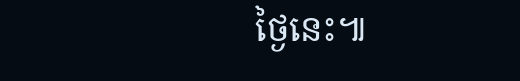ថ្ងៃនេះ៕